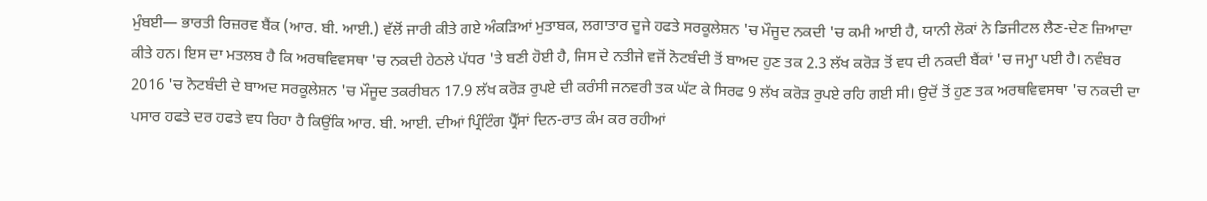ਮੁੰਬਈ— ਭਾਰਤੀ ਰਿਜ਼ਰਵ ਬੈਂਕ (ਆਰ. ਬੀ. ਆਈ.) ਵੱਲੋਂ ਜਾਰੀ ਕੀਤੇ ਗਏ ਅੰਕੜਿਆਂ ਮੁਤਾਬਕ, ਲਗਾਤਾਰ ਦੂਜੇ ਹਫਤੇ ਸਰਕੂਲੇਸ਼ਨ 'ਚ ਮੌਜੂਦ ਨਕਦੀ 'ਚ ਕਮੀ ਆਈ ਹੈ, ਯਾਨੀ ਲੋਕਾਂ ਨੇ ਡਿਜੀਟਲ ਲੈਣ-ਦੇਣ ਜ਼ਿਆਦਾ ਕੀਤੇ ਹਨ। ਇਸ ਦਾ ਮਤਲਬ ਹੈ ਕਿ ਅਰਥਵਿਵਸਥਾ 'ਚ ਨਕਦੀ ਹੇਠਲੇ ਪੱਧਰ 'ਤੇ ਬਣੀ ਹੋਈ ਹੈ, ਜਿਸ ਦੇ ਨਤੀਜੇ ਵਜੋਂ ਨੋਟਬੰਦੀ ਤੋਂ ਬਾਅਦ ਹੁਣ ਤਕ 2.3 ਲੱਖ ਕਰੋੜ ਤੋਂ ਵਧ ਦੀ ਨਕਦੀ ਬੈਂਕਾਂ 'ਚ ਜਮ੍ਹਾ ਪਈ ਹੈ। ਨਵੰਬਰ 2016 'ਚ ਨੋਟਬੰਦੀ ਦੇ ਬਾਅਦ ਸਰਕੂਲੇਸ਼ਨ 'ਚ ਮੌਜੂਦ ਤਕਰੀਬਨ 17.9 ਲੱਖ ਕਰੋੜ ਰੁਪਏ ਦੀ ਕਰੰਸੀ ਜਨਵਰੀ ਤਕ ਘੱਟ ਕੇ ਸਿਰਫ 9 ਲੱਖ ਕਰੋੜ ਰੁਪਏ ਰਹਿ ਗਈ ਸੀ। ਉਦੋਂ ਤੋਂ ਹੁਣ ਤਕ ਅਰਥਵਿਵਸਥਾ 'ਚ ਨਕਦੀ ਦਾ ਪਸਾਰ ਹਫਤੇ ਦਰ ਹਫਤੇ ਵਧ ਰਿਹਾ ਹੈ ਕਿਉਂਕਿ ਆਰ. ਬੀ. ਆਈ. ਦੀਆਂ ਪ੍ਰਿੰਟਿੰਗ ਪ੍ਰੈੱਸਾਂ ਦਿਨ-ਰਾਤ ਕੰਮ ਕਰ ਰਹੀਆਂ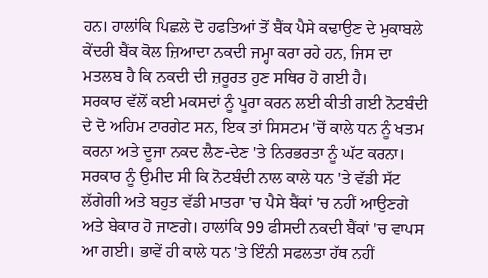ਹਨ। ਹਾਲਾਂਕਿ ਪਿਛਲੇ ਦੋ ਹਫਤਿਆਂ ਤੋਂ ਬੈਂਕ ਪੈਸੇ ਕਢਾਉਣ ਦੇ ਮੁਕਾਬਲੇ ਕੇਂਦਰੀ ਬੈਂਕ ਕੋਲ ਜ਼ਿਆਦਾ ਨਕਦੀ ਜਮ੍ਹਾ ਕਰਾ ਰਹੇ ਹਨ, ਜਿਸ ਦਾ ਮਤਲਬ ਹੈ ਕਿ ਨਕਦੀ ਦੀ ਜ਼ਰੂਰਤ ਹੁਣ ਸਥਿਰ ਹੋ ਗਈ ਹੈ।
ਸਰਕਾਰ ਵੱਲੋਂ ਕਈ ਮਕਸਦਾਂ ਨੂੰ ਪੂਰਾ ਕਰਨ ਲਈ ਕੀਤੀ ਗਈ ਨੋਟਬੰਦੀ ਦੇ ਦੋ ਅਹਿਮ ਟਾਰਗੇਟ ਸਨ, ਇਕ ਤਾਂ ਸਿਸਟਮ 'ਚੋਂ ਕਾਲੇ ਧਨ ਨੂੰ ਖਤਮ ਕਰਨਾ ਅਤੇ ਦੂਜਾ ਨਕਦ ਲੈਣ-ਦੇਣ 'ਤੇ ਨਿਰਭਰਤਾ ਨੂੰ ਘੱਟ ਕਰਨਾ। ਸਰਕਾਰ ਨੂੰ ਉਮੀਦ ਸੀ ਕਿ ਨੋਟਬੰਦੀ ਨਾਲ ਕਾਲੇ ਧਨ 'ਤੇ ਵੱਡੀ ਸੱਟ ਲੱਗੇਗੀ ਅਤੇ ਬਹੁਤ ਵੱਡੀ ਮਾਤਰਾ 'ਚ ਪੈਸੇ ਬੈਂਕਾਂ 'ਚ ਨਹੀਂ ਆਉਣਗੇ ਅਤੇ ਬੇਕਾਰ ਹੋ ਜਾਣਗੇ। ਹਾਲਾਂਕਿ 99 ਫੀਸਦੀ ਨਕਦੀ ਬੈਂਕਾਂ 'ਚ ਵਾਪਸ ਆ ਗਈ। ਭਾਵੇਂ ਹੀ ਕਾਲੇ ਧਨ 'ਤੇ ਇੰਨੀ ਸਫਲਤਾ ਹੱਥ ਨਹੀਂ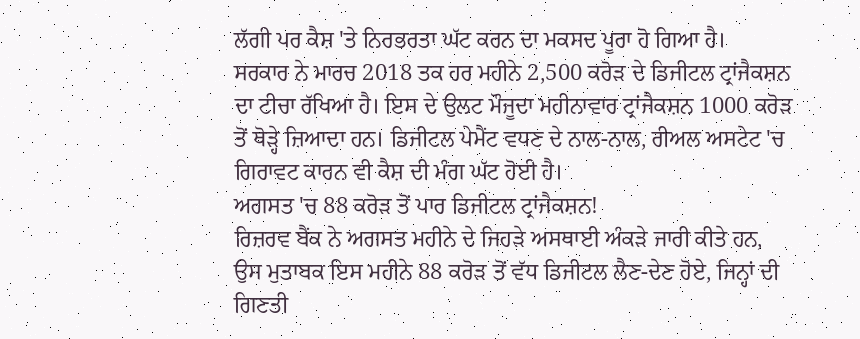ਲੱਗੀ ਪਰ ਕੈਸ਼ 'ਤੇ ਨਿਰਭਰਤਾ ਘੱਟ ਕਰਨ ਦਾ ਮਕਸਦ ਪੂਰਾ ਹੋ ਗਿਆ ਹੈ।
ਸਰਕਾਰ ਨੇ ਮਾਰਚ 2018 ਤਕ ਹਰ ਮਹੀਨੇ 2,500 ਕਰੋੜ ਦੇ ਡਿਜੀਟਲ ਟ੍ਰਾਂਜੈਕਸ਼ਨ ਦਾ ਟੀਚਾ ਰੱਖਿਆ ਹੈ। ਇਸ ਦੇ ਉਲਟ ਮੌਜੂਦਾ ਮਹੀਨਾਵਾਰ ਟ੍ਰਾਂਜੈਕਸ਼ਨ 1000 ਕਰੋੜ ਤੋਂ ਥੋੜ੍ਹੇ ਜ਼ਿਆਦਾ ਹਨ। ਡਿਜੀਟਲ ਪੇਮੈਂਟ ਵਧਣ ਦੇ ਨਾਲ-ਨਾਲ, ਰੀਅਲ ਅਸਟੇਟ 'ਚ ਗਿਰਾਵਟ ਕਾਰਨ ਵੀ ਕੈਸ਼ ਦੀ ਮੰਗ ਘੱਟ ਹੋਈ ਹੈ।
ਅਗਸਤ 'ਚ 88 ਕਰੋੜ ਤੋਂ ਪਾਰ ਡਿਜੀਟਲ ਟ੍ਰਾਂਜੈਕਸ਼ਨ!
ਰਿਜ਼ਰਵ ਬੈਂਕ ਨੇ ਅਗਸਤ ਮਹੀਨੇ ਦੇ ਜਿਹੜੇ ਅਸਥਾਈ ਅੰਕੜੇ ਜਾਰੀ ਕੀਤੇ ਹਨ, ਉਸ ਮੁਤਾਬਕ ਇਸ ਮਹੀਨੇ 88 ਕਰੋੜ ਤੋਂ ਵੱਧ ਡਿਜੀਟਲ ਲੈਣ-ਦੇਣ ਹੋਏ, ਜਿਨ੍ਹਾਂ ਦੀ ਗਿਣਤੀ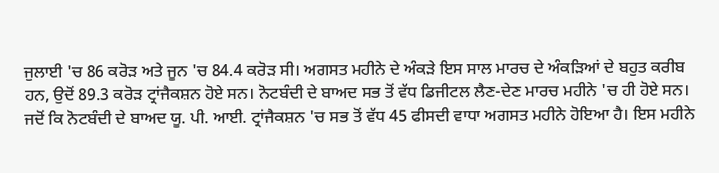ਜੁਲਾਈ 'ਚ 86 ਕਰੋੜ ਅਤੇ ਜੂਨ 'ਚ 84.4 ਕਰੋੜ ਸੀ। ਅਗਸਤ ਮਹੀਨੇ ਦੇ ਅੰਕੜੇ ਇਸ ਸਾਲ ਮਾਰਚ ਦੇ ਅੰਕੜਿਆਂ ਦੇ ਬਹੁਤ ਕਰੀਬ ਹਨ, ਉਦੋਂ 89.3 ਕਰੋੜ ਟ੍ਰਾਂਜੈਕਸ਼ਨ ਹੋਏ ਸਨ। ਨੋਟਬੰਦੀ ਦੇ ਬਾਅਦ ਸਭ ਤੋਂ ਵੱਧ ਡਿਜੀਟਲ ਲੈਣ-ਦੇਣ ਮਾਰਚ ਮਹੀਨੇ 'ਚ ਹੀ ਹੋਏ ਸਨ। ਜਦੋਂ ਕਿ ਨੋਟਬੰਦੀ ਦੇ ਬਾਅਦ ਯੂ. ਪੀ. ਆਈ. ਟ੍ਰਾਂਜੈਕਸ਼ਨ 'ਚ ਸਭ ਤੋਂ ਵੱਧ 45 ਫੀਸਦੀ ਵਾਧਾ ਅਗਸਤ ਮਹੀਨੇ ਹੋਇਆ ਹੈ। ਇਸ ਮਹੀਨੇ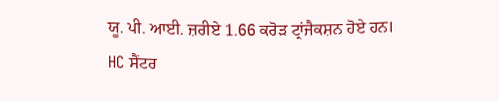ਯੂ. ਪੀ. ਆਈ. ਜ਼ਰੀਏ 1.66 ਕਰੋੜ ਟ੍ਰਾਂਜੈਕਸ਼ਨ ਹੋਏ ਹਨ।
HC ਸੈਂਟਰ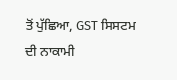ਤੋਂ ਪੁੱਛਿਆ, GST ਸਿਸਟਮ ਦੀ ਨਾਕਾਮੀ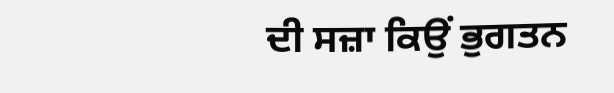ਦੀ ਸਜ਼ਾ ਕਿਉਂ ਭੁਗਤਨ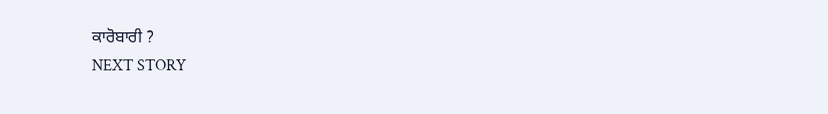ਕਾਰੋਬਾਰੀ ?
NEXT STORY